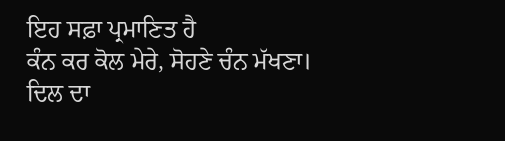ਇਹ ਸਫ਼ਾ ਪ੍ਰਮਾਣਿਤ ਹੈ
ਕੰਨ ਕਰ ਕੋਲ ਮੇਰੇ, ਸੋਹਣੇ ਚੰਨ ਮੱਖਣਾ।
ਦਿਲ ਦਾ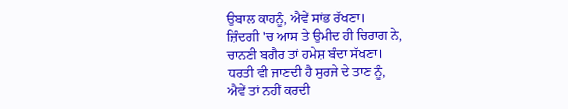ਉਬਾਲ ਕਾਹਨੂੰ, ਐਵੇਂ ਸਾਂਭ ਰੱਖਣਾ।
ਜ਼ਿੰਦਗੀ 'ਚ ਆਸ ਤੇ ਉਮੀਦ ਹੀ ਚਿਰਾਗ ਨੇ,
ਚਾਨਣੀ ਬਗੈਰ ਤਾਂ ਹਮੇਸ਼ ਬੰਦਾ ਸੱਖਣਾ।
ਧਰਤੀ ਵੀ ਜਾਣਦੀ ਹੈ ਸੁਰਜੇ ਦੇ ਤਾਣ ਨੂੰ,
ਐਵੇਂ ਤਾਂ ਨਹੀਂ ਕਰਦੀ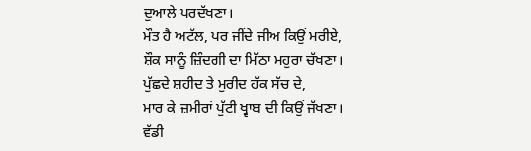ਦੁਆਲੇ ਪਰਦੱਖਣਾ।
ਮੌਤ ਹੈ ਅਟੱਲ, ਪਰ ਜੀਂਦੇ ਜੀਅ ਕਿਉਂ ਮਰੀਏ,
ਸ਼ੌਕ ਸਾਨੂੰ ਜ਼ਿੰਦਗੀ ਦਾ ਮਿੱਠਾ ਮਹੁਰਾ ਚੱਖਣਾ।
ਪੁੱਛਦੇ ਸ਼ਹੀਦ ਤੇ ਮੁਰੀਦ ਹੱਕ ਸੱਚ ਦੇ,
ਮਾਰ ਕੇ ਜ਼ਮੀਰਾਂ ਪੁੱਟੀ ਖ੍ਵਾਬ ਦੀ ਕਿਉਂ ਜੱਖਣਾ।
ਵੱਡੀ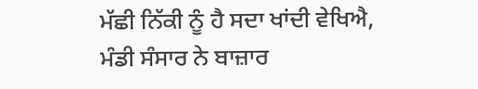ਮੱਛੀ ਨਿੱਕੀ ਨੂੰ ਹੈ ਸਦਾ ਖਾਂਦੀ ਵੇਖਿਐ,
ਮੰਡੀ ਸੰਸਾਰ ਨੇ ਬਾਜ਼ਾਰ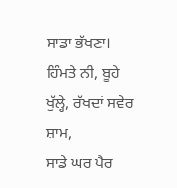ਸਾਡਾ ਭੱਖਣਾ।
ਹਿੰਮਤੇ ਨੀ, ਬੂਹੇ ਖੁੱਲ੍ਹੇ, ਰੱਖਦਾਂ ਸਵੇਰ ਸ਼ਾਮ,
ਸਾਡੇ ਘਰ ਪੈਰ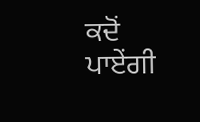ਕਦੋਂ ਪਾਏਂਗੀ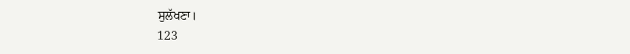ਸੁਲੱਖਣਾ।
123